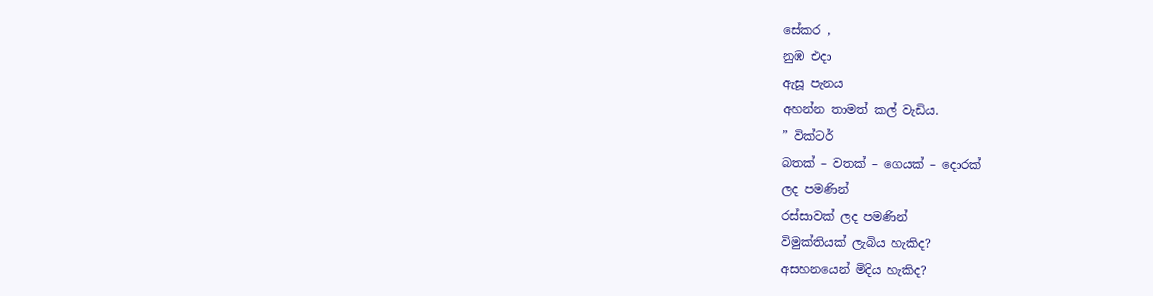සේකර ,
නුඹ එදා
ඇසූ පැනය
අහන්න තාමත් කල් වැඩිය.
” වික්ටර්
බතක් – වතක් – ගෙයක් – දොරක්
ලද පමණින්
රස්සාවක් ලද පමණින්
විමුක්තියක් ලැබිය හැකිද?
අසහනයෙන් මිදිය හැකිද?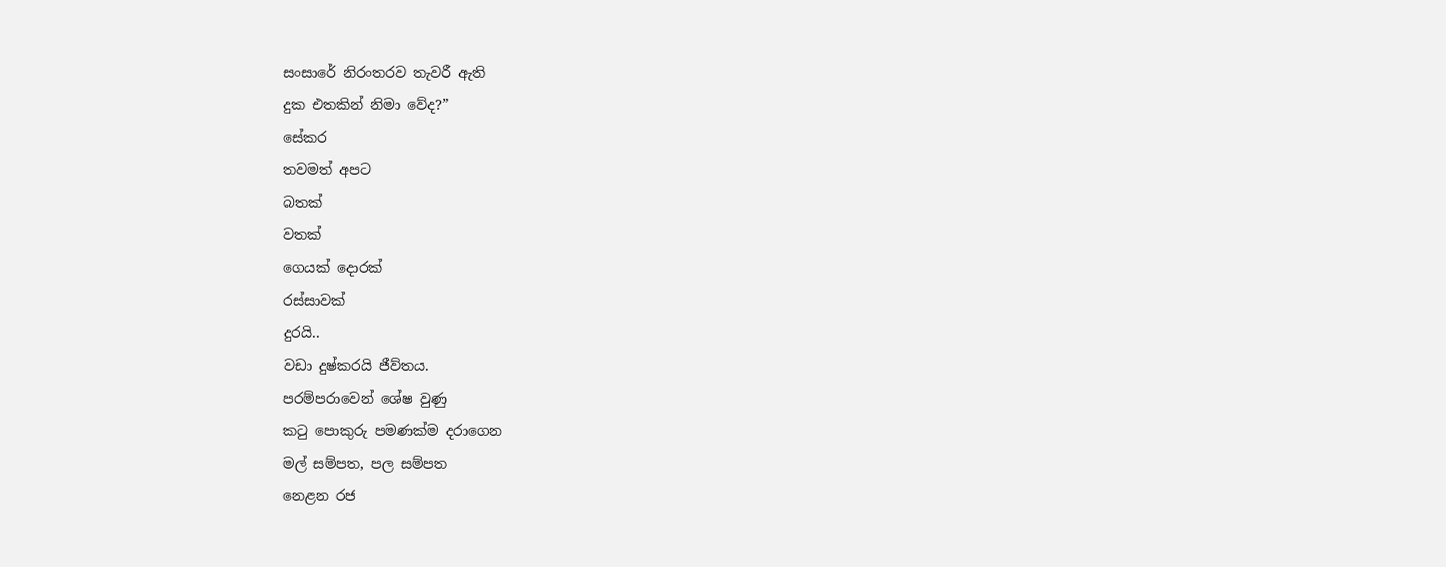සංසාරේ නිරංතරව තැවරී ඇති
දුක එතකින් නිමා වේද?”
සේකර
තවමත් අපට
බතක්
වතක්
ගෙයක් දොරක්
රස්සාවක්
දුරයි..
වඩා දුෂ්කරයි ජීව්තය.
පරම්පරාවෙන් ශේෂ වුණු
කටු පොකුරු පමණක්ම දරාගෙන
මල් සම්පත, පල සම්පත
නෙළන රජ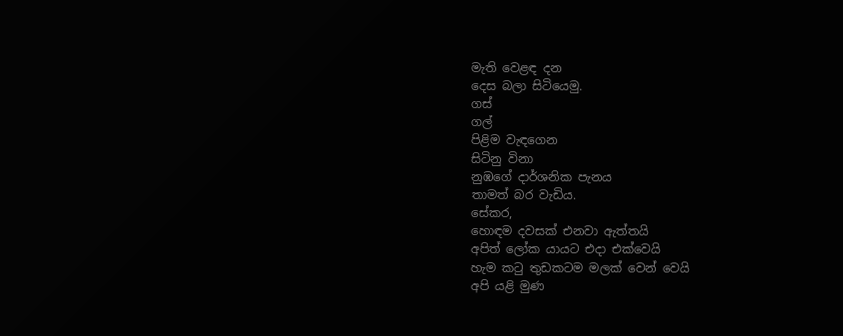මැති වෙළඳ දන
දෙස බලා සිටියෙමු.
ගස්
ගල්
පිළිම වැඳගෙන
සිටිනු විනා
නුඹගේ දාර්ශනික පැනය
තාමත් බර වැඩිය.
සේකර,
හොඳම දවසක් එනවා ඇත්තයි
අපිත් ලෝක යායට එදා එක්වෙයි
හැම කටු තුඩකටම මලක් වෙන් වෙයි
අපි යළි මුණ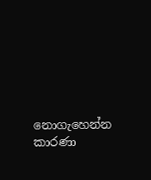නොගැහෙන්න කාරණා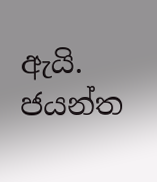ඇයි.
ජයන්ත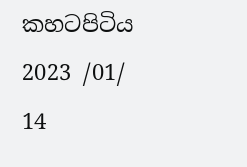කහටපිටිය
2023 /01/ 14